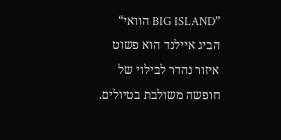”BIG ISLAND הוואי“
הביג איילנד הוא פשוט איזור נהדר לבילוי של חופשה משולבת בטיולים.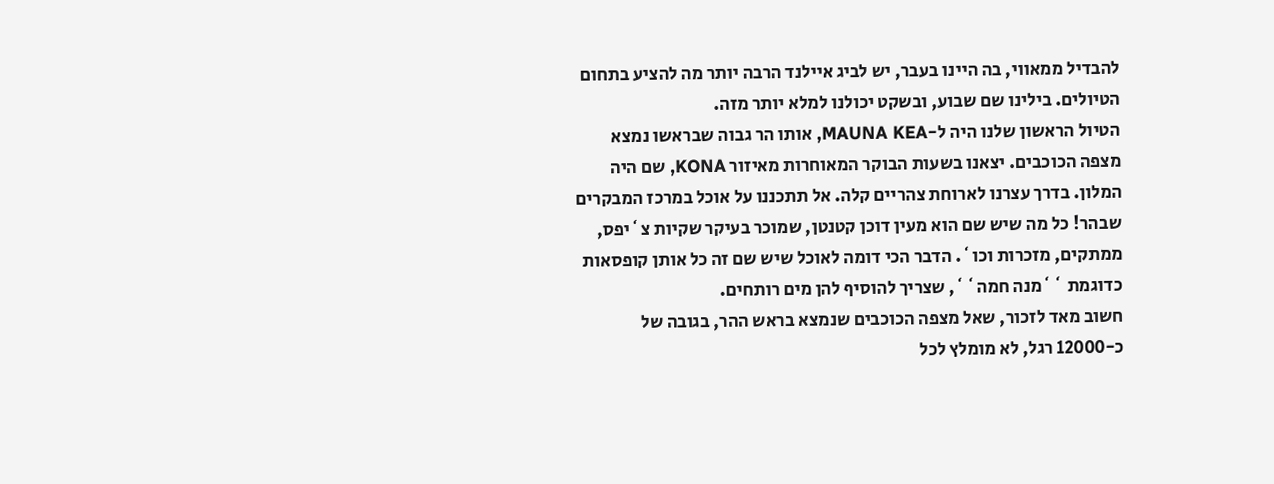להבדיל ממאווי, בה היינו בעבר, יש לביג איילנד הרבה יותר מה להציע בתחום הטיולים. בילינו שם שבוע, ובשקט יכולנו למלא יותר מזה.
הטיול הראשון שלנו היה ל-MAUNA KEA, אותו הר גבוה שבראשו נמצא מצפה הכוכבים. יצאנו בשעות הבוקר המאוחרות מאיזור KONA, שם היה המלון. בדרך עצרנו לארוחת צהריים קלה. אל תתכננו על אוכל במרכז המבקרים שבהר! כל מה שיש שם הוא מעין דוכן קטנטן, שמוכר בעיקר שקיות צ`יפס, ממתקים, מזכרות וכו`. הדבר הכי דומה לאוכל שיש שם זה כל אותן קופסאות כדוגמת ``מנה חמה``, שצריך להוסיף להן מים רותחים.
חשוב מאד לזכור, שאל מצפה הכוכבים שנמצא בראש ההר, בגובה של כ-12000 רגל, לא מומלץ לכל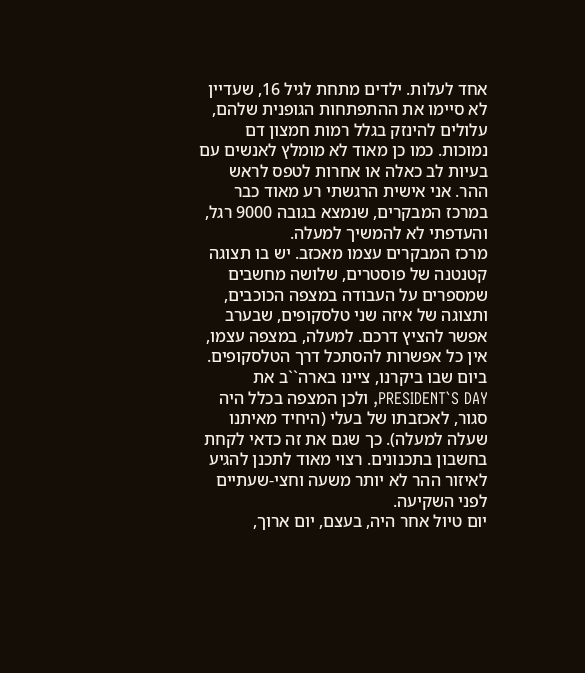אחד לעלות. ילדים מתחת לגיל 16, שעדיין לא סיימו את ההתפתחות הגופנית שלהם, עלולים להינזק בגלל רמות חמצון דם נמוכות. כמו כן מאוד לא מומלץ לאנשים עם בעיות לב כאלה או אחרות לטפס לראש ההר. אני אישית הרגשתי רע מאוד כבר במרכז המבקרים, שנמצא בגובה 9000 רגל, והעדפתי לא להמשיך למעלה.
מרכז המבקרים עצמו מאכזב. יש בו תצוגה קטנטנה של פוסטרים, שלושה מחשבים שמספרים על העבודה במצפה הכוכבים, ותצוגה של איזה שני טלסקופים, שבערב אפשר להציץ דרכם. למעלה, במצפה עצמו, אין כל אפשרות להסתכל דרך הטלסקופים. ביום שבו ביקרנו, ציינו בארה``ב את PRESIDENT`S DAY, ולכן המצפה בכלל היה סגור, לאכזבתו של בעלי (היחיד מאיתנו שעלה למעלה). כך שגם את זה כדאי לקחת בחשבון בתכנונים. רצוי מאוד לתכנן להגיע לאיזור ההר לא יותר משעה וחצי-שעתיים לפני השקיעה.
יום טיול אחר היה, בעצם, יום ארוך,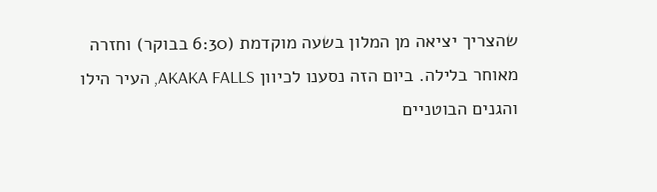שהצריך יציאה מן המלון בשעה מוקדמת (6:30 בבוקר) וחזרה מאוחר בלילה. ביום הזה נסענו לכיוון AKAKA FALLS, העיר הילו והגנים הבוטניים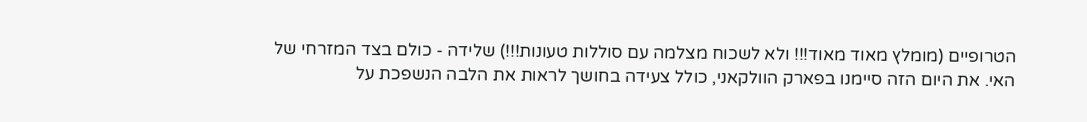הטרופיים (מומלץ מאוד מאוד!!! ולא לשכוח מצלמה עם סוללות טעונות!!!) שלידה - כולם בצד המזרחי של האי. את היום הזה סיימנו בפארק הוולקאני, כולל צעידה בחושך לראות את הלבה הנשפכת על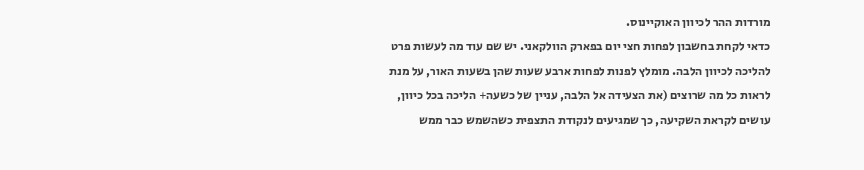מורדות ההר לכיוון האוקיינוס.
כדאי לקחת בחשבון לפחות חצי יום בפארק הוולקאני. יש שם עוד מה לעשות פרט להליכה לכיוון הלבה. מומלץ לפנות לפחות ארבע שעות שהן בשעות האור, על מנת לראות כל מה שרוצים (את הצעידה אל הלבה, עניין של כשעה+ הליכה בכל כיוון, עושים לקראת השקיעה, כך שמגיעים לנקודת התצפית כשהשמש כבר ממש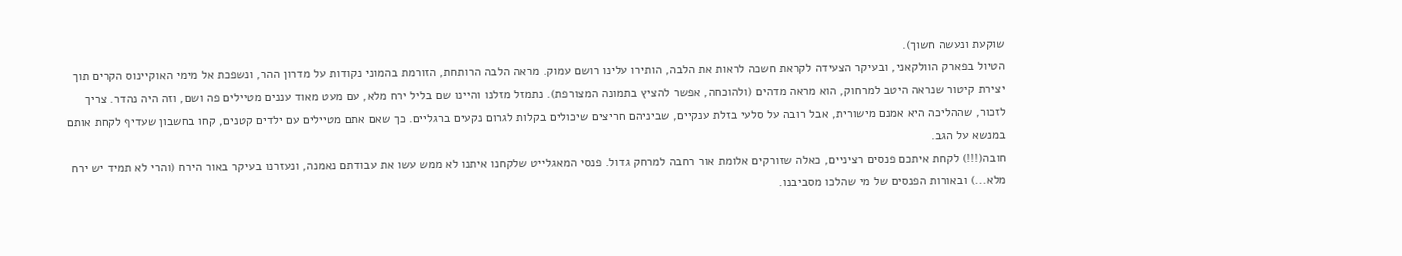שוקעת ונעשה חשוך).
הטיול בפארק הוולקאני, ובעיקר הצעידה לקראת חשכה לראות את הלבה, הותירו עלינו רושם עמוק. מראה הלבה הרותחת, הזורמת בהמוני נקודות על מדרון ההר, ונשפכת אל מימי האוקיינוס הקרים תוך יצירת קיטור שנראה היטב למרחוק, הוא מראה מדהים (ולהוכחה, אפשר להציץ בתמונה המצורפת). נתמזל מזלנו והיינו שם בליל ירח מלא, עם מעט מאוד עננים מטיילים פה ושם, וזה היה נהדר. צריך לזכור, שההליכה היא אמנם מישורית, אבל רובה על סלעי בזלת ענקיים, שביניהם חריצים שיכולים בקלות לגרום נקעים ברגליים. כך שאם אתם מטיילים עם ילדים קטנים, קחו בחשבון שעדיף לקחת אותם במנשא על הגב.
חובה(!!!) לקחת איתכם פנסים רציניים, כאלה שזורקים אלומת אור רחבה למרחק גדול. פנסי המאגלייט שלקחנו איתנו לא ממש עשו את עבודתם נאמנה, ונעזרנו בעיקר באור הירח (והרי לא תמיד יש ירח מלא...) ובאורות הפנסים של מי שהלכו מסביבנו.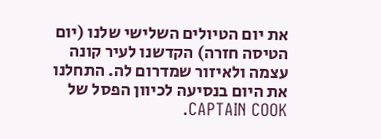את יום הטיולים השלישי שלנו (יום הטיסה חזרה) הקדשנו לעיר קונה עצמה ולאיזור שמדרום לה. התחלנו את היום בנסיעה לכיוון הפסל של CAPTAIN COOK.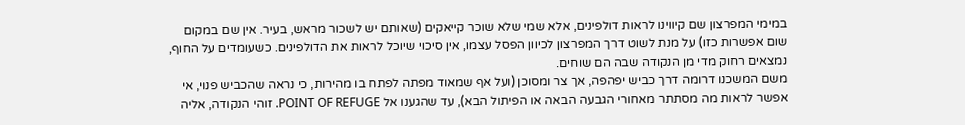במימי המפרצון שם קיווינו לראות דולפינים, אלא שמי שלא שוכר קייאקים (שאותם יש לשכור מראש, בעיר. אין שם במקום שום אפשרות כזו) על מנת לשוט דרך המפרצון לכיוון הפסל עצמו, אין סיכוי שיוכל לראות את הדולפינים. כשעומדים על החוף, נמצאים רחוק מדי מן הנקודה שבה הם שוחים.
משם המשכנו דרומה דרך כביש יפהפה, אך צר ומסוכן (ועל אף שמאוד מפתה לפתח בו מהירות, כי נראה שהכביש פנוי, אי אפשר לראות מה מסתתר מאחורי הגבעה הבאה או הפיתול הבא), עד שהגענו אל POINT OF REFUGE. זוהי הנקודה, אליה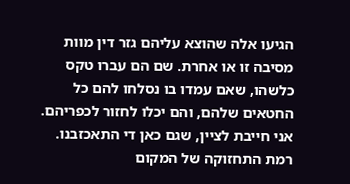הגיעו אלה שהוצא עליהם גזר דין מוות מסיבה זו או אחרת. שם הם עברו טקס כלשהו, שאם עמדו בו נסלחו להם כל החטאים שלהם, והם יכלו לחזור לכפריהם. אני חייבת לציין, שגם כאן די התאכזבנו. רמת התחזוקה של המקום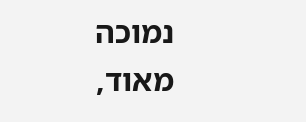נמוכה מאוד,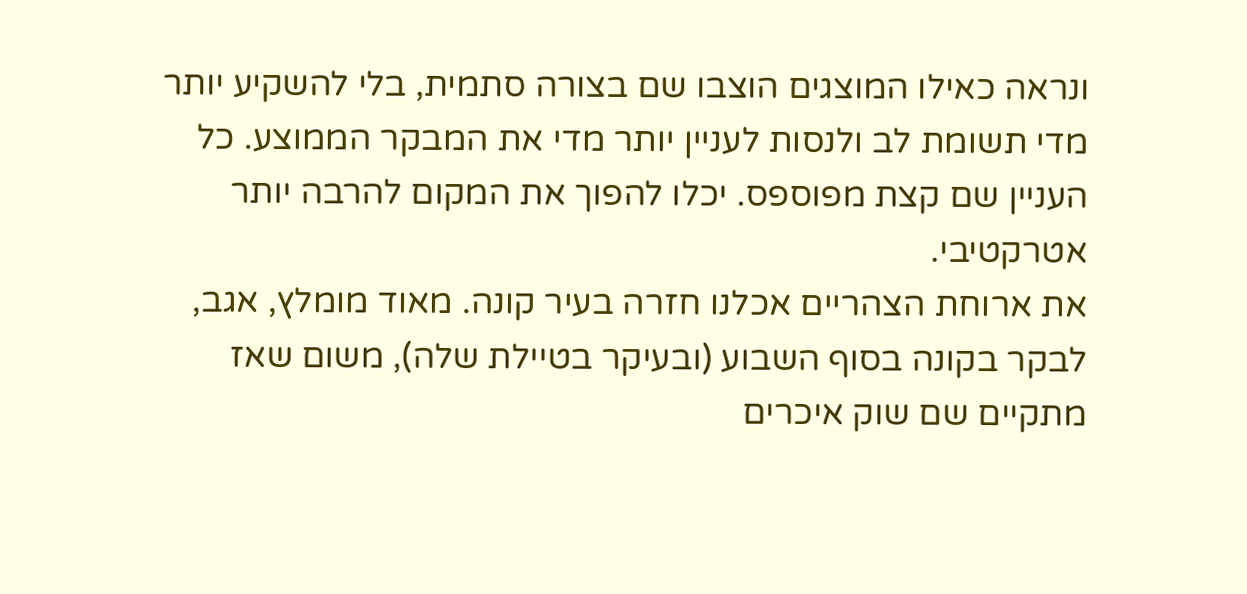ונראה כאילו המוצגים הוצבו שם בצורה סתמית, בלי להשקיע יותר מדי תשומת לב ולנסות לעניין יותר מדי את המבקר הממוצע. כל העניין שם קצת מפוספס. יכלו להפוך את המקום להרבה יותר אטרקטיבי.
את ארוחת הצהריים אכלנו חזרה בעיר קונה. מאוד מומלץ, אגב, לבקר בקונה בסוף השבוע (ובעיקר בטיילת שלה), משום שאז מתקיים שם שוק איכרים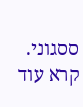ססגוני.
קרא עוד